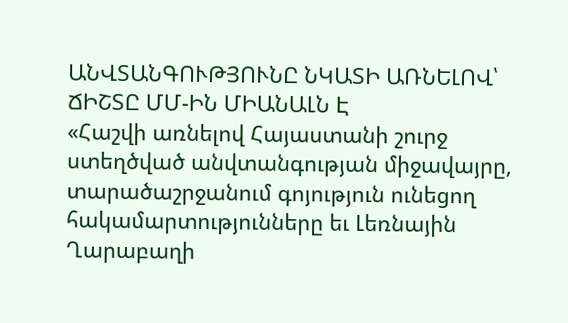ԱՆՎՏԱՆԳՈՒԹՅՈՒՆԸ ՆԿԱՏԻ ԱՌՆԵԼՈՎ՝ ՃԻՇՏԸ ՄՄ-ԻՆ ՄԻԱՆԱԼՆ Է
«Հաշվի առնելով Հայաստանի շուրջ ստեղծված անվտանգության միջավայրը, տարածաշրջանում գոյություն ունեցող հակամարտությունները եւ Լեռնային Ղարաբաղի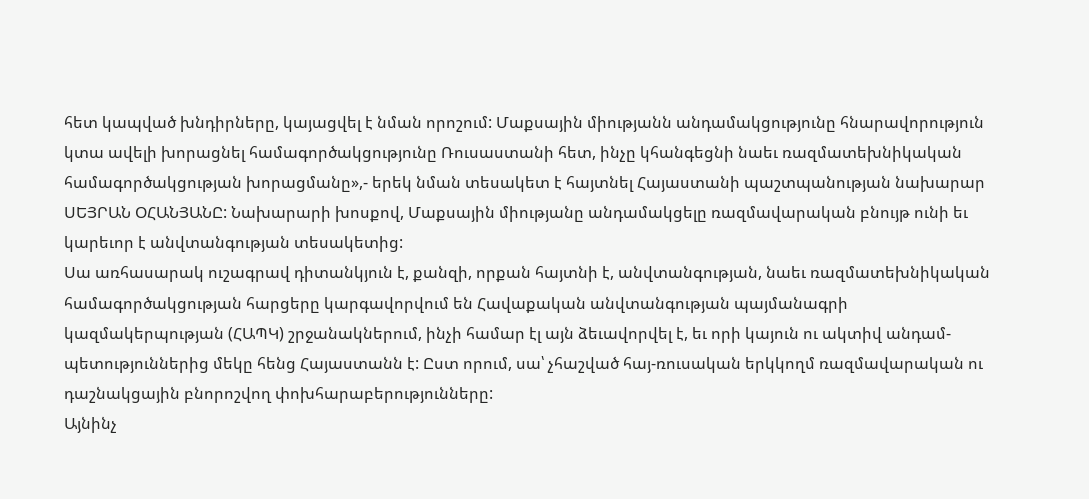հետ կապված խնդիրները, կայացվել է նման որոշում: Մաքսային միությանն անդամակցությունը հնարավորություն կտա ավելի խորացնել համագործակցությունը Ռուսաստանի հետ, ինչը կհանգեցնի նաեւ ռազմատեխնիկական համագործակցության խորացմանը»,- երեկ նման տեսակետ է հայտնել Հայաստանի պաշտպանության նախարար ՍԵՅՐԱՆ ՕՀԱՆՅԱՆԸ: Նախարարի խոսքով, Մաքսային միությանը անդամակցելը ռազմավարական բնույթ ունի եւ կարեւոր է անվտանգության տեսակետից:
Սա առհասարակ ուշագրավ դիտանկյուն է, քանզի, որքան հայտնի է, անվտանգության, նաեւ ռազմատեխնիկական համագործակցության հարցերը կարգավորվում են Հավաքական անվտանգության պայմանագրի կազմակերպության (ՀԱՊԿ) շրջանակներում, ինչի համար էլ այն ձեւավորվել է, եւ որի կայուն ու ակտիվ անդամ-պետություններից մեկը հենց Հայաստանն է: Ըստ որում, սա՝ չհաշված հայ-ռուսական երկկողմ ռազմավարական ու դաշնակցային բնորոշվող փոխհարաբերությունները:
Այնինչ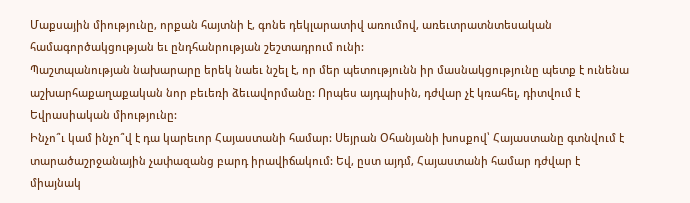Մաքսային միությունը, որքան հայտնի է, գոնե դեկլարատիվ առումով, առեւտրատնտեսական համագործակցության եւ ընդհանրության շեշտադրում ունի:
Պաշտպանության նախարարը երեկ նաեւ նշել է, որ մեր պետությունն իր մասնակցությունը պետք է ունենա աշխարհաքաղաքական նոր բեւեռի ձեւավորմանը: Որպես այդպիսին, դժվար չէ կռահել, դիտվում է Եվրասիական միությունը:
Ինչո՞ւ կամ ինչո՞վ է դա կարեւոր Հայաստանի համար: Սեյրան Օհանյանի խոսքով՝ Հայաստանը գտնվում է տարածաշրջանային չափազանց բարդ իրավիճակում: Եվ, ըստ այդմ, Հայաստանի համար դժվար է միայնակ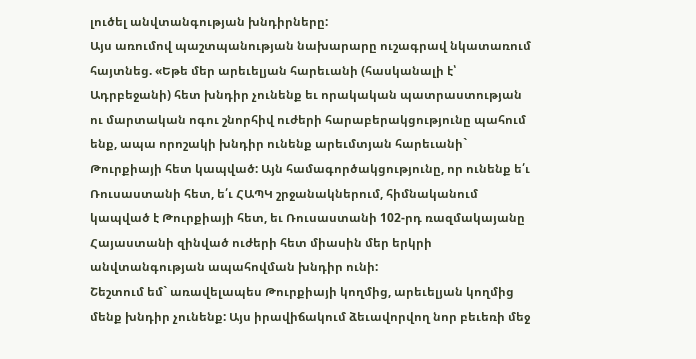լուծել անվտանգության խնդիրները:
Այս առումով պաշտպանության նախարարը ուշագրավ նկատառում հայտնեց. «Եթե մեր արեւելյան հարեւանի (հասկանալի է՝ Ադրբեջանի) հետ խնդիր չունենք եւ որակական պատրաստության ու մարտական ոգու շնորհիվ ուժերի հարաբերակցությունը պահում ենք, ապա որոշակի խնդիր ունենք արեւմտյան հարեւանի` Թուրքիայի հետ կապված: Այն համագործակցությունը, որ ունենք ե՛ւ Ռուսաստանի հետ, ե՛ւ ՀԱՊԿ շրջանակներում, հիմնականում կապված է Թուրքիայի հետ, եւ Ռուսաստանի 102-րդ ռազմակայանը Հայաստանի զինված ուժերի հետ միասին մեր երկրի անվտանգության ապահովման խնդիր ունի:
Շեշտում եմ` առավելապես Թուրքիայի կողմից, արեւելյան կողմից մենք խնդիր չունենք: Այս իրավիճակում ձեւավորվող նոր բեւեռի մեջ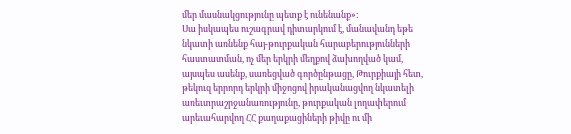մեր մասնակցությունը պետք է ունենանք»:
Սա իսկապես ուշագրավ դիտարկում է, մանավանդ եթե նկատի առնենք հայ-թուրքական հարաբերությունների հաստատման, ոչ մեր երկրի մեղքով ձախողված կամ, այսպես ասենք, սառեցված գործընթացը, Թուրքիայի հետ, թեկուզ երրորդ երկրի միջոցով իրականացվող նկատելի առեւտրաշրջանառությունը, թուրքական լողափերում արեւահարվող ՀՀ քաղաքացիների թիվը ու մի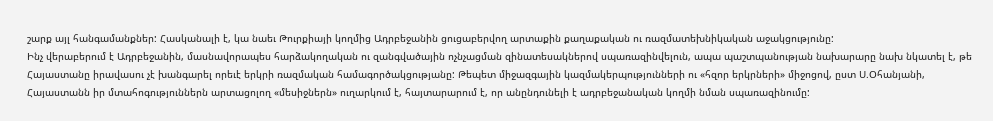շարք այլ հանգամանքներ: Հասկանալի է, կա նաեւ Թուրքիայի կողմից Ադրբեջանին ցուցաբերվող արտաքին քաղաքական ու ռազմատեխնիկական աջակցությունը:
Ինչ վերաբերում է Ադրբեջանին, մասնավորապես հարձակողական ու զանգվածային ոչնչացման զինատեսակներով սպառազինվելուն, ապա պաշտպանության նախարարը նախ նկատել է, թե Հայաստանը իրավասու չէ խանգարել որեւէ երկրի ռազմական համագործակցությանը: Թեպետ միջազգային կազմակերպությունների ու «հզոր երկրների» միջոցով, ըստ Ս.Օհանյանի, Հայաստանն իր մտահոգություններն արտացոլող «մեսիջներն» ուղարկում է, հայտարարում է, որ անընդունելի է ադրբեջանական կողմի նման սպառազինումը: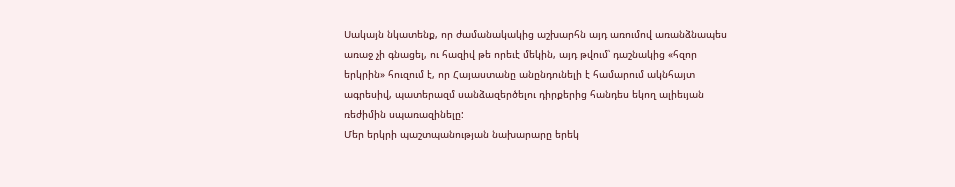Սակայն նկատենք, որ ժամանակակից աշխարհն այդ առումով առանձնապես առաջ չի գնացել, ու հազիվ թե որեւէ մեկին, այդ թվում՝ դաշնակից «հզոր երկրին» հուզում է, որ Հայաստանը անընդունելի է համարում ակնհայտ ագրեսիվ, պատերազմ սանձազերծելու դիրքերից հանդես եկող ալիեւյան ռեժիմին սպառազինելը:
Մեր երկրի պաշտպանության նախարարը երեկ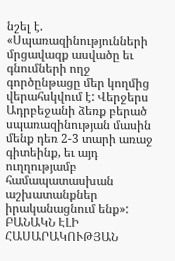նշել է. «Սպառազինությունների մրցավազք ասվածը եւ գնումների ողջ գործընթացը մեր կողմից վերահսկվում է: Վերջերս Ադրբեջանի ձեռք բերած սպառազինության մասին մենք դեռ 2-3 տարի առաջ գիտեինք, եւ այդ ուղղությամբ համապատասխան աշխատանքներ իրականացնում ենք»:
ԲԱՆԱԿՆ ԷԼԻ ՀԱՍԱՐԱԿՈՒԹՅԱՆ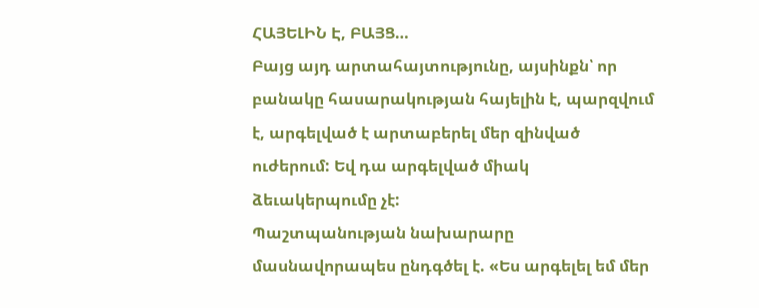ՀԱՅԵԼԻՆ Է, ԲԱՅՑ…
Բայց այդ արտահայտությունը, այսինքն՝ որ բանակը հասարակության հայելին է, պարզվում է, արգելված է արտաբերել մեր զինված ուժերում: Եվ դա արգելված միակ ձեւակերպումը չէ:
Պաշտպանության նախարարը մասնավորապես ընդգծել է. «Ես արգելել եմ մեր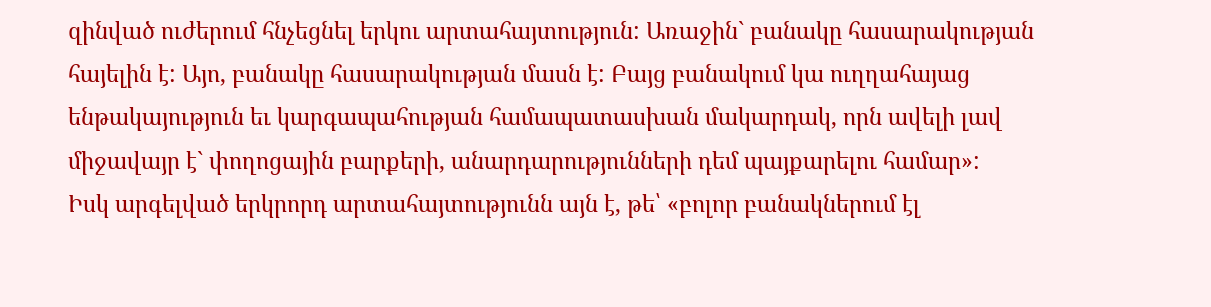զինված ուժերում հնչեցնել երկու արտահայտություն: Առաջին` բանակը հասարակության հայելին է: Այո, բանակը հասարակության մասն է: Բայց բանակում կա ուղղահայաց ենթակայություն եւ կարգապահության համապատասխան մակարդակ, որն ավելի լավ միջավայր է` փողոցային բարքերի, անարդարությունների դեմ պայքարելու համար»:
Իսկ արգելված երկրորդ արտահայտությունն այն է, թե՝ «բոլոր բանակներում էլ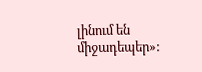լինում են միջադեպեր»: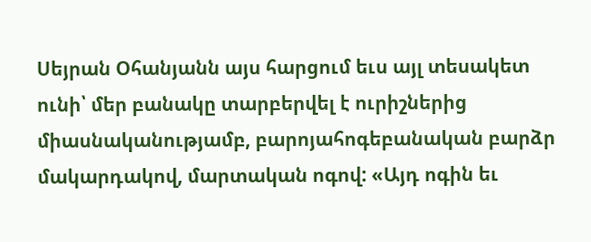Սեյրան Օհանյանն այս հարցում եւս այլ տեսակետ ունի՝ մեր բանակը տարբերվել է ուրիշներից միասնականությամբ, բարոյահոգեբանական բարձր մակարդակով, մարտական ոգով: «Այդ ոգին եւ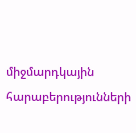միջմարդկային հարաբերությունների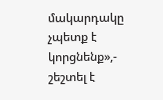մակարդակը չպետք է կորցնենք»,- շեշտել է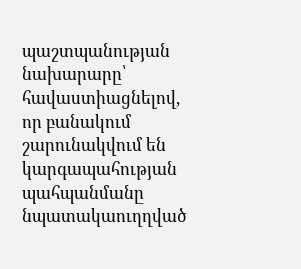պաշտպանության նախարարը՝ հավաստիացնելով, որ բանակում շարունակվում են կարգապահության պահպանմանը նպատակաուղղված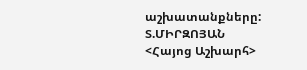աշխատանքները:
Տ.ՄԻՐԶՈՅԱՆ
<Հայոց Աշխարհ>